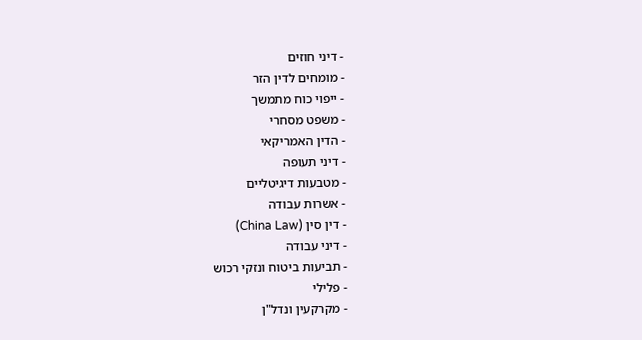- דיני חוזים
- מומחים לדין הזר
- ייפוי כוח מתמשך
- משפט מסחרי
- הדין האמריקאי
- דיני תעופה
- מטבעות דיגיטליים
- אשרות עבודה
- דין סין (China Law)
- דיני עבודה
- תביעות ביטוח ונזקי רכוש
- פלילי
- מקרקעין ונדל"ן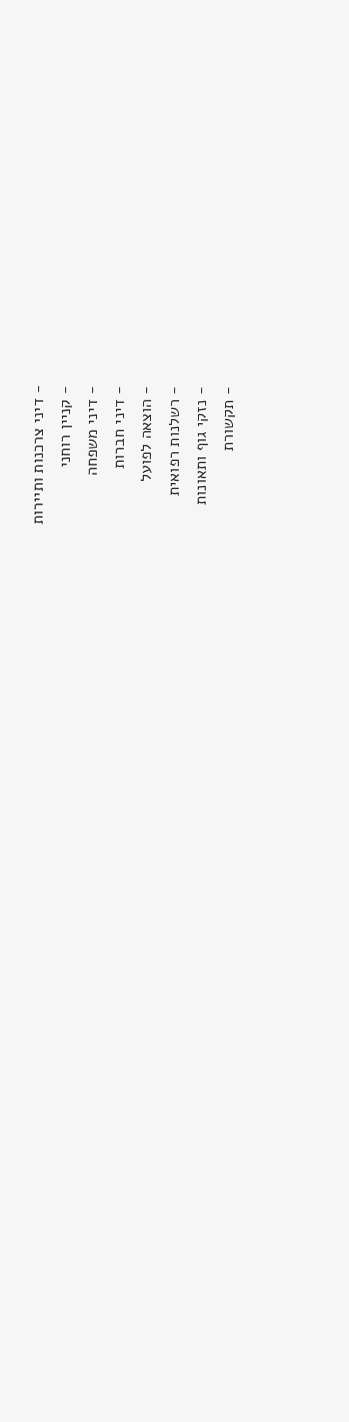- דיני צרכנות ותיירות
- קניין רוחני
- דיני משפחה
- דיני חברות
- הוצאה לפועל
- רשלנות רפואית
- נזקי גוף ותאונות
- תקשורת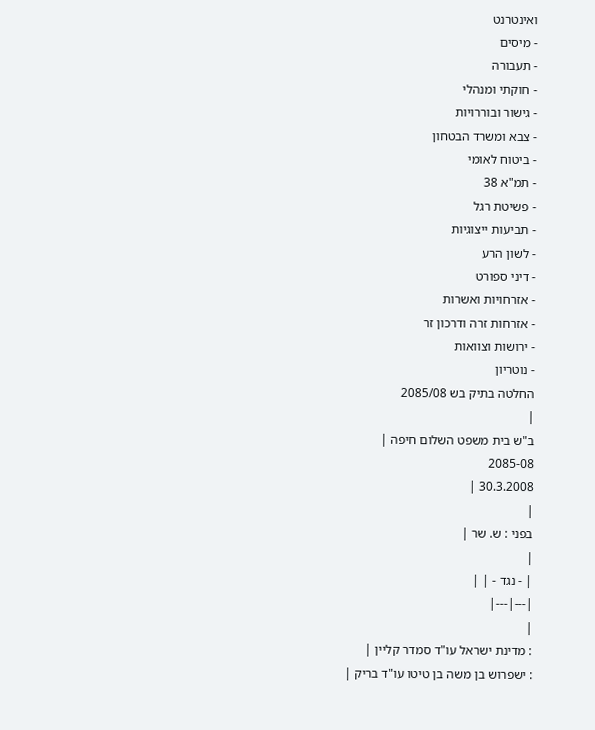ואינטרנט
- מיסים
- תעבורה
- חוקתי ומנהלי
- גישור ובוררויות
- צבא ומשרד הבטחון
- ביטוח לאומי
- תמ"א 38
- פשיטת רגל
- תביעות ייצוגיות
- לשון הרע
- דיני ספורט
- אזרחויות ואשרות
- אזרחות זרה ודרכון זר
- ירושות וצוואות
- נוטריון
החלטה בתיק בש 2085/08
|
ב"ש בית משפט השלום חיפה |
2085-08
30.3.2008 |
|
בפני : ש. שר |
|
| - נגד - | |
|---|---|
|
: מדינת ישראל עו"ד סמדר קליין |
: ישפרוש בן משה בן טיטו עו"ד בריק |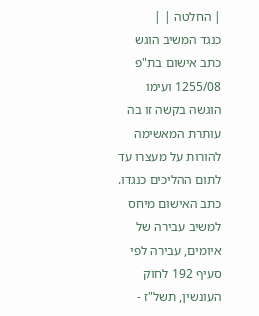| החלטה | |
כנגד המשיב הוגש כתב אישום בת"פ 1255/08 ועימו הוגשה בקשה זו בה עותרת המאשימה להורות על מעצרו עד לתום ההליכים כנגדו.
כתב האישום מיחס למשיב עבירה של איומים, עבירה לפי סעיף 192 לחוק העונשין, תשל"ז -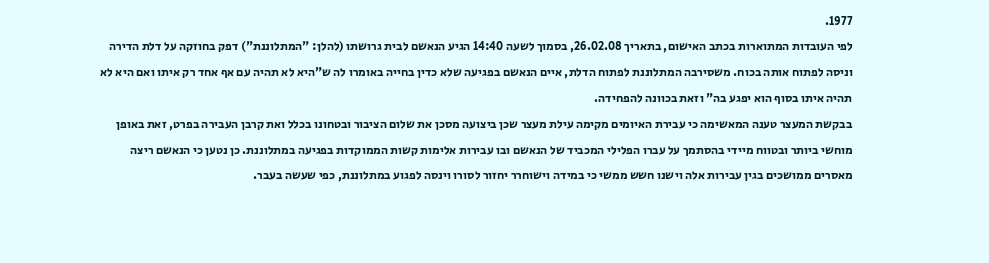1977.
לפי העובדות המתוארות בכתב האישום, בתאריך 26.02.08, בסמוך לשעה 14:40 הגיע הנאשם לבית גרושתו (להלן: "המתלוננת") דפק בחוזקה על דלת הדירה וניסה לפתוח אותה בכוח. משסירבה המתלוננת לפתוח הדלת, איים הנאשם בפגיעה שלא כדין בחייה באומרו לה ש"היא לא תהיה עם אף אחד רק איתו ואם היא לא תהיה איתו בסוף הוא יפגע בה" וזאת בכוונה להפחידה.
בבקשת המעצר טענה המאשימה כי עבירת האיומים מקימה עילת מעצר שכן ביצועה מסכן את שלום הציבור ובטחונו בכלל ואת קרבן העבירה בפרט, זאת באופן מוחשי ביותר ובטווח מיידי בהסתמך על עברו הפלילי המכביד של הנאשם ובו עבירות אלימות קשות הממוקדות בפגיעה במתלוננת. כן נטען כי הנאשם ריצה מאסרים ממושכים בגין עבירות אלה וישנו חשש ממשי כי במידה וישוחרר יחזור לסורו וינסה לפגוע במתלוננת, כפי שעשה בעבר.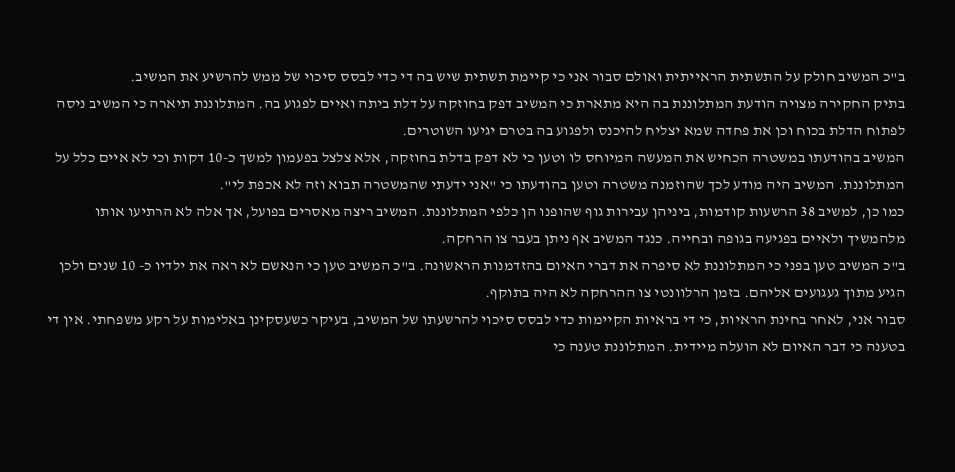ב"כ המשיב חולק על התשתית הראייתית ואולם סבור אני כי קיימת תשתית שיש בה די כדי לבסס סיכוי של ממש להרשיע את המשיב.
בתיק החקירה מצויה הודעת המתלוננת בה היא מתארת כי המשיב דפק בחוזקה על דלת ביתה ואיים לפגוע בה. המתלוננת תיארה כי המשיב ניסה לפתוח הדלת בכוח וכן את פחדה שמא יצליח להיכנס ולפגוע בה בטרם יגיעו השוטרים.
המשיב בהודעתו במשטרה הכחיש את המעשה המיוחס לו וטען כי לא דפק בדלת בחוזקה, אלא צלצל בפעמון למשך כ-10 דקות וכי לא איים כלל על המתלוננת. המשיב היה מודע לכך שהוזמנה משטרה וטען בהודעתו כי "אני ידעתי שהמשטרה תבוא וזה לא אכפת לי".
כמו כן, למשיב 38 הרשעות קודמות, ביניהן עבירות גוף שהופנו הן כלפי המתלוננת. המשיב ריצה מאסרים בפועל, אך אלה לא הרתיעו אותו מלהמשיך ולאיים בפגיעה בגופה ובחייה. כנגד המשיב אף ניתן בעבר צו הרחקה.
ב"כ המשיב טען בפני כי המתלוננת לא סיפרה את דברי האיום בהזדמנות הראשונה. ב"כ המשיב טען כי הנאשם לא ראה את ילדיו כ- 10 שנים ולכן הגיע מתוך געגועים אליהם. בזמן הרלוונטי צו ההרחקה לא היה בתוקף.
סבור אני, לאחר בחינת הראיות, כי די בראיות הקיימות כדי לבסס סיכוי להרשעתו של המשיב, בעיקר כשעסקינן באלימות על רקע משפחתי. אין די בטענה כי דבר האיום לא הועלה מיידית. המתלוננת טענה כי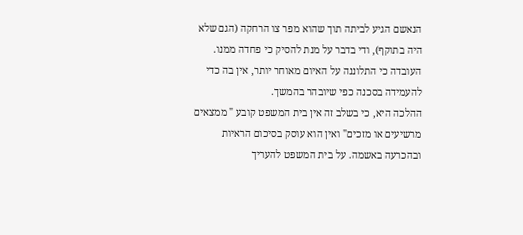הנאשם הגיע לביתה תוך שהוא מפר צו הרחקה (הגם שלא היה בתוקף), ודי בדבר על מנת להסיק כי פחדה ממנו. העובדה כי התלוננה על האיום מאוחר יותר, אין בה כדי להעמידה בסכנה כפי שיובהר בהמשך.
ההלכה היא, כי בשלב זה אין בית המשפט קובע " ממצאים מרשיעים או מזכים" ואין הוא עוסק בסיכום הראיות ובהכרעה באשמה. על בית המשפט להעריך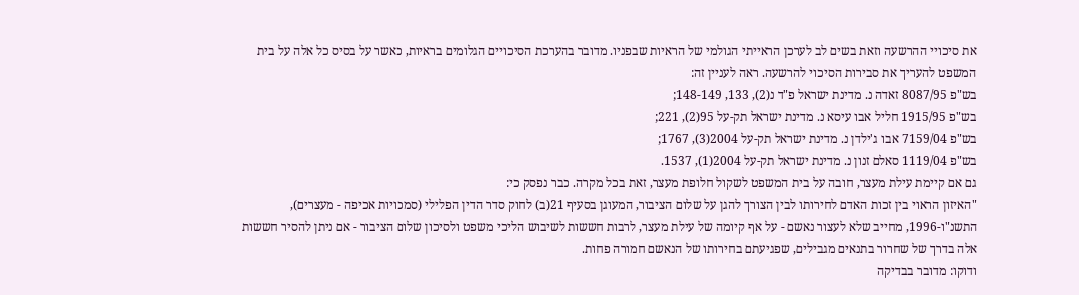את סיכויי ההרשעה וזאת בשים לב לערכן הראייתי הגולמי של הראיות שבפניו. מדובר בהערכת הסיכויים הגלומים בראיות, כאשר על בסיס כל אלה על בית המשפט להעריך את סבירות הסיכוי להרשעה. ראה לעניין זה:
בש"פ 8087/95 זאדה נ. מדינת ישראל פ"ד נ(2), 133, 148-149;
בש"פ 1915/95 חליל אבו עיסא נ. מדינת ישראל תק-על 95(2), 221;
בש"פ 7159/04 אבו ג'ילדן נ. מדינת ישראל תק-על 2004(3), 1767;
בש"פ 1119/04 סאלם זנון נ. מדינת ישראל תק-על 2004(1), 1537.
גם אם קיימת עילת מעצר, חובה על בית המשפט לשקול חלופת מעצר, זאת בכל מקרה. כבר נפסק כי:
"האיזון הראוי בין זכות האדם לחירותו לבין הצורך להגן על שלום הציבור, המעוגן בסעיף 21(ב) לחוק סדר הדין הפלילי (סמכויות אכיפה - מעצרים), התשנ"ו-1996, מחייב שלא לעצור נאשם - על אף קיומה של עילת מעצר, לרבות חששות לשיבוש הליכי משפט ולסיכון שלום הציבור - אם ניתן להסיר חששות אלה בדרך של שחרור בתנאים מגבילים, שפגיעתם בחירותו של הנאשם חמורה פחות.
ודוקו: מדובר בבדיקה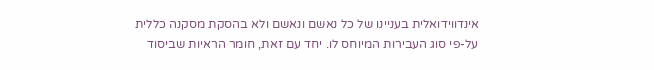אינדווידואלית בעניינו של כל נאשם ונאשם ולא בהסקת מסקנה כללית על-פי סוג העבירות המיוחס לו. יחד עם זאת, חומר הראיות שביסוד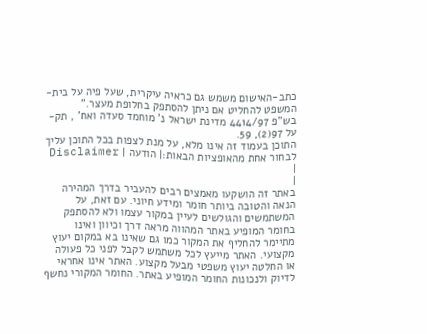כתב-האישום משמש גם כראיה עיקרית, שעל פיה על בית-המשפט להחליט אם ניתן להסתפק בחלופת מעצר."
בש"פ 4414/97 מדינת ישראל נ' מוחמד סעדה ואח' , תק-על 97(2), 59.
התוכן בעמוד זה אינו מלא, על מנת לצפות בכל התוכן עליך לבחור אחת מהאופציות הבאות:| הודעה | Disclaimer |
|
באתר זה הושקעו מאמצים רבים להעביר בדרך המהירה הנאה והטובה ביותר חומר ומידע חיוני. עם זאת, על המשתמשים והגולשים לעיין במקור עצמו ולא להסתפק בחומר המופיע באתר המהווה מראה דרך וכיוון ואינו מתיימר להחליף את המקור כמו גם שאינו בא במקום יעוץ מקצועי. האתר מייעץ לכל משתמש לקבל לפני כל פעולה או החלטה יעוץ משפטי מבעל מקצוע. האתר אינו אחראי לדיוק ולנכונות החומר המופיע באתר. החומר המקורי נחשף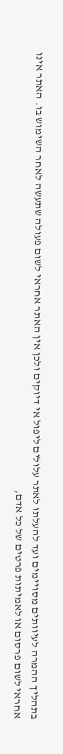בתהליך ההמרה לעיוותים מסויימים ועד להעלתו לאתר עלולים ליפול אי דיוקים ולכן אין האתר אחראי לשום פעולה שתעשה לאחר השימוש בו. האתר אינו אחראי לשום פרסום או לאמיתות פרטים של כל אדם,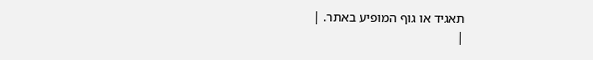תאגיד או גוף המופיע באתר. |
|